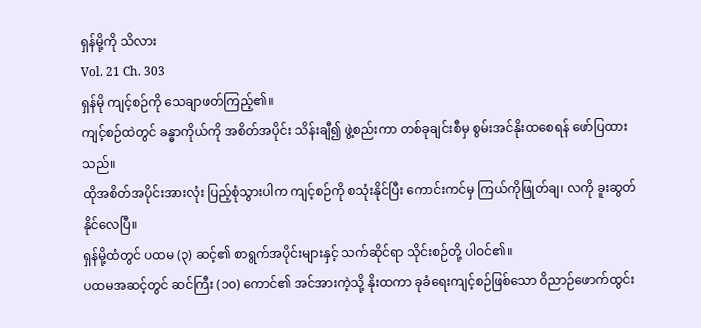ရှန်မို့ကို သိလား
Vol. 21 Ch. 303
ရှန်မို ကျင့်စဉ်ကို သေချာဖတ်ကြည့်၏။
ကျင့်စဉ်ထဲတွင် ခန္ဓာကိုယ်ကို အစိတ်အပိုင်း သိန်းချီ၍ ဖွဲ့စည်းကာ တစ်ခုချင်းစီမှ စွမ်းအင်နိုးထစေရန် ဖော်ပြထားသည်။
ထိုအစိတ်အပိုင်းအားလုံး ပြည့်စုံသွားပါက ကျင့်စဉ်ကို စသုံးနိုင်ပြီး ကောင်းကင်မှ ကြယ်ကိုဖြုတ်ချ၊ လကို ခူးဆွတ်နိုင်လေပြီ။
ရှန်မို့ထံတွင် ပထမ (၃) ဆင့်၏ စာရွက်အပိုင်းများနှင့် သက်ဆိုင်ရာ သိုင်းစဉ်တို့ ပါဝင်၏။
ပထမအဆင့်တွင် ဆင်ကြီး (၁၀) ကောင်၏ အင်အားကဲ့သို့ နိုးထကာ ခုခံရေးကျင့်စဉ်ဖြစ်သော ဝိညာဉ်ဖောက်ထွင်း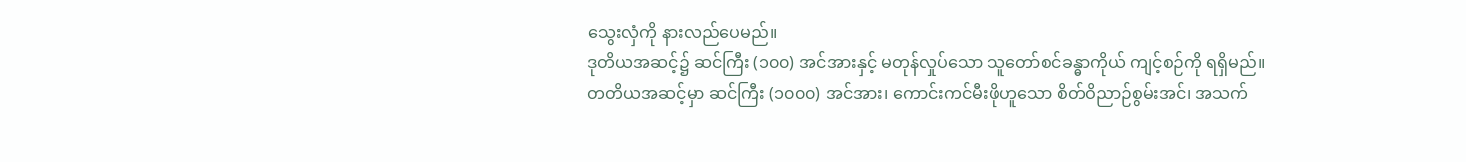သွေးလှံကို နားလည်ပေမည်။
ဒုတိယအဆင့်၌ ဆင်ကြီး (၁၀၀) အင်အားနှင့် မတုန်လှုပ်သော သူတော်စင်ခန္ဓာကိုယ် ကျင့်စဉ်ကို ရရှိမည်။
တတိယအဆင့်မှာ ဆင်ကြီး (၁၀၀၀) အင်အား၊ ကောင်းကင်မီးဖိုဟူသော စိတ်ဝိညာဉ်စွမ်းအင်၊ အသက်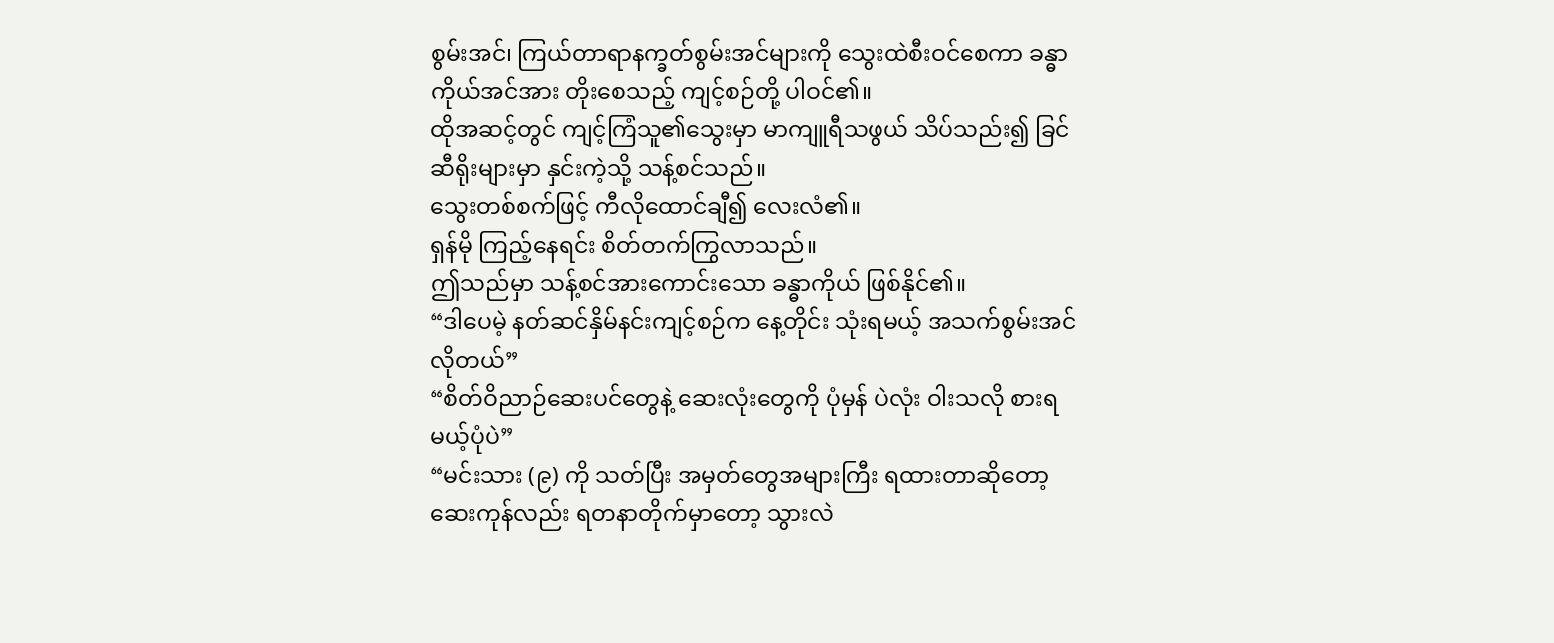စွမ်းအင်၊ ကြယ်တာရာနက္ခတ်စွမ်းအင်များကို သွေးထဲစီးဝင်စေကာ ခန္ဓာကိုယ်အင်အား တိုးစေသည့် ကျင့်စဉ်တို့ ပါဝင်၏။
ထိုအဆင့်တွင် ကျင့်ကြံသူ၏သွေးမှာ မာကျူရီသဖွယ် သိပ်သည်း၍ ခြင်ဆီရိုးများမှာ နှင်းကဲ့သို့ သန့်စင်သည်။
သွေးတစ်စက်ဖြင့် ကီလိုထောင်ချီ၍ လေးလံ၏။
ရှန်မို ကြည့်နေရင်း စိတ်တက်ကြွလာသည်။
ဤသည်မှာ သန့်စင်အားကောင်းသော ခန္ဓာကိုယ် ဖြစ်နိုင်၏။
“ဒါပေမဲ့ နတ်ဆင်နှိမ်နင်းကျင့်စဉ်က နေ့တိုင်း သုံးရမယ့် အသက်စွမ်းအင် လိုတယ်”
“စိတ်ဝိညာဉ်ဆေးပင်တွေနဲ့ ဆေးလုံးတွေကို ပုံမှန် ပဲလုံး ဝါးသလို စားရမယ့်ပုံပဲ”
“မင်းသား (၉) ကို သတ်ပြီး အမှတ်တွေအများကြီး ရထားတာဆိုတော့ ဆေးကုန်လည်း ရတနာတိုက်မှာတော့ သွားလဲ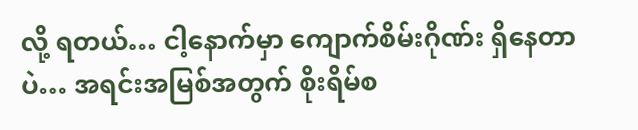လို့ ရတယ်… ငါ့နောက်မှာ ကျောက်စိမ်းဂိုဏ်း ရှိနေတာပဲ… အရင်းအမြစ်အတွက် စိုးရိမ်စ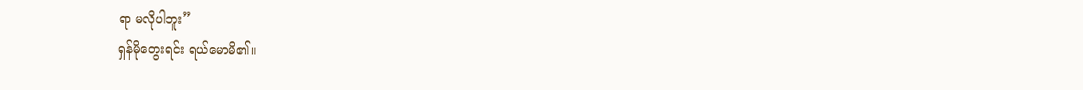ရာ မလိုပါဘူး”
ရှန်မိုတွေးရင်း ရယ်မောမိ၏။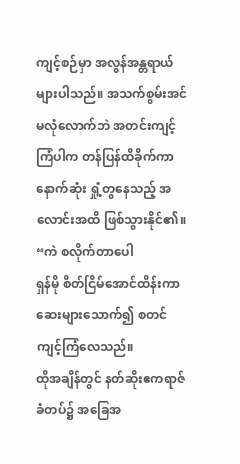ကျင့်စဉ်မှာ အလွန်အန္တရာယ် များပါသည်။ အသက်စွမ်းအင် မလုံလောက်ဘဲ အတင်းကျင့်ကြံပါက တန်ပြန်ထိခိုက်ကာ နောက်ဆုံး ရှုံ့တွနေသည့် အလောင်းအထိ ဖြစ်သွားနိုင်၏။
“ကဲ စလိုက်တာပေါ
ရှန်မို စိတ်ငြိမ်အောင်ထိန်းကာ ဆေးများသောက်၍ စတင်ကျင့်ကြံလေသည်။
ထိုအချိန်တွင် နတ်ဆိုးဧကရာဇ်ခံတပ်၌ အခြေအ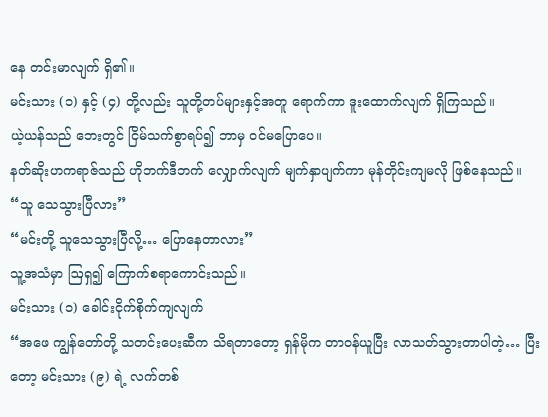နေ တင်းမာလျက် ရှိ၏။
မင်းသား (၁) နှင့် (၄) တို့လည်း သူတို့တပ်များနှင့်အတူ ရောက်ကာ ဒူးထောက်လျက် ရှိကြသည်။
ယဲ့ယန်သည် ဘေးတွင် ငြိမ်သက်စွာရပ်၍ ဘာမှ ဝင်မပြောပေ။
နတ်ဆိုးဟကရာဇ်သည် ဟိုဘက်ဒီဘက် လျှောက်လျက် မျက်နှာပျက်ကာ မုန်တိုင်းကျမလို ဖြစ်နေသည်။
“သူ သေသွားပြီလား”
“မင်းတို့ သူသေသွားပြီလို့… ပြောနေတာလား”
သူ့အသံမှာ ဩရှ၍ ကြောက်စရာကောင်းသည်။
မင်းသား (၁) ခေါင်းငိုက်စိုက်ကျလျက်
“အဖေ ကျွန်တော်တို့ သတင်းပေးဆီက သိရတာတော့ ရှန်မိုက တာဝန်ယူပြီး လာသတ်သွားတာပါတဲ့… ပြီးတော့ မင်းသား (၉) ရဲ့ လက်တစ်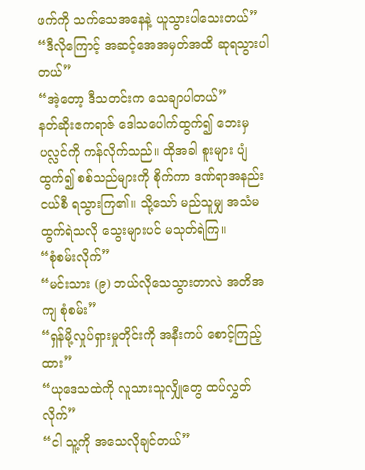ဖက်ကို သက်သေအနေနဲ့ ယူသွားပါသေးတယ်”
“ဒီလိုကြောင့် အဆင့်အေအမှတ်အထိ ဆုရသွားပါတယ်”
“အဲ့တော့ ဒီသတင်းက သေချာပါတယ်”
နတ်ဆိုးဧကရာဇ် ဒေါသပေါက်ထွက်၍ ဘေးမှပလ္လင်ကို ကန်လိုက်သည်။ ထိုအခါ စူးများ ပျံထွက်၍ စစ်သည်များကို စိုက်ကာ ဒဏ်ရာအနည်းငယ်စီ ရသွားကြ၏။ သို့သော် မည်သူမျှ အသံမထွက်ရဲသလို သွေးများပင် မသုတ်ရဲကြ။
“စုံစမ်းလိုက်”
“မင်းသား (၉) ဘယ်လိုသေသွားတာလဲ အတိအကျ စုံစမ်း”
“ရှန်မို့လှုပ်ရှားမှုတိုင်းကို အနီးကပ် စောင့်ကြည့်ထား”
“ယုဒေသထဲကို လူသားသူလျှိုတွေ ထပ်လွှတ်လိုက်”
“ငါ သူ့ကို အသေလိုချင်တယ်”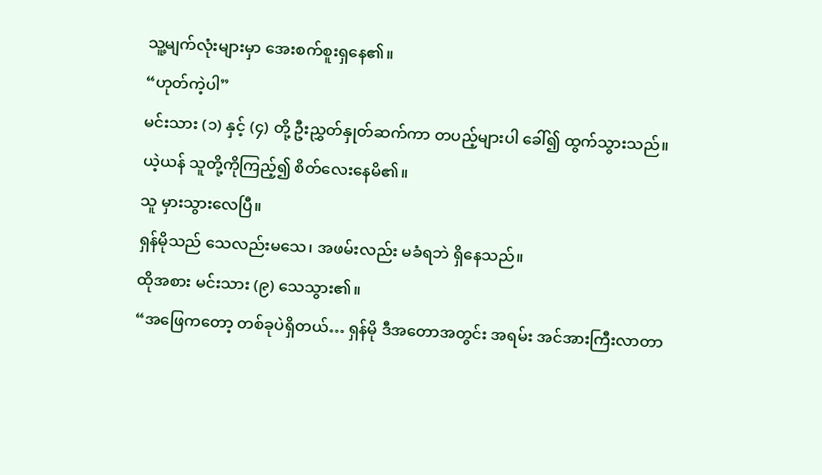သူ့မျက်လုံးများမှာ အေးစက်စူးရှနေ၏။
“ဟုတ်ကဲ့ပါ”
မင်းသား (၁) နှင့် (၄) တို့ ဦးညွှတ်နှုတ်ဆက်ကာ တပည့်များပါ ခေါ်၍ ထွက်သွားသည်။
ယဲ့ယန် သူတို့ကိုကြည့်၍ စိတ်လေးနေမိ၏။
သူ မှားသွားလေပြီ။
ရှန်မိုသည် သေလည်းမသေ၊ အဖမ်းလည်း မခံရဘဲ ရှိနေသည်။
ထိုအစား မင်းသား (၉) သေသွား၏။
“အဖြေကတော့ တစ်ခုပဲရှိတယ်… ရှန်မို ဒီအတောအတွင်း အရမ်း အင်အားကြီးလာတာ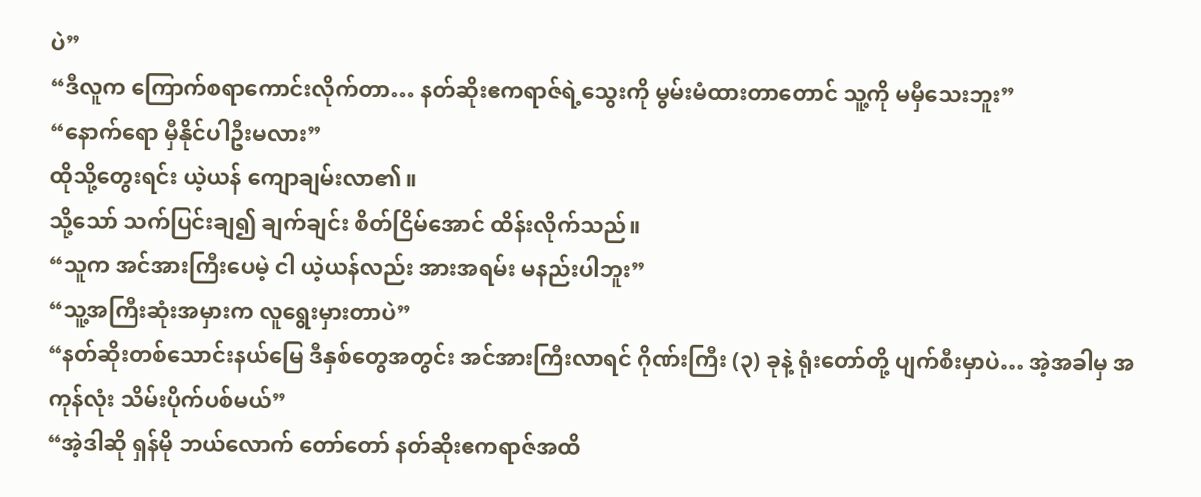ပဲ”
“ဒီလူက ကြောက်စရာကောင်းလိုက်တာ… နတ်ဆိုးဧကရာဇ်ရဲ့သွေးကို မွမ်းမံထားတာတောင် သူ့ကို မမှီသေးဘူး”
“နောက်ရော မှီနိုင်ပါဦးမလား”
ထိုသို့တွေးရင်း ယဲ့ယန် ကျောချမ်းလာ၏။
သို့သော် သက်ပြင်းချ၍ ချက်ချင်း စိတ်ငြိမ်အောင် ထိန်းလိုက်သည်။
“သူက အင်အားကြီးပေမဲ့ ငါ ယဲ့ယန်လည်း အားအရမ်း မနည်းပါဘူး”
“သူ့အကြီးဆုံးအမှားက လူရွေးမှားတာပဲ”
“နတ်ဆိုးတစ်သောင်းနယ်မြေ ဒီနှစ်တွေအတွင်း အင်အားကြီးလာရင် ဂိုဏ်းကြီး (၃) ခုနဲ့ ရုံးတော်တို့ ပျက်စီးမှာပဲ… အဲ့အခါမှ အကုန်လုံး သိမ်းပိုက်ပစ်မယ်”
“အဲ့ဒါဆို ရှန်မို ဘယ်လောက် တော်တော် နတ်ဆိုးဧကရာဇ်အထိ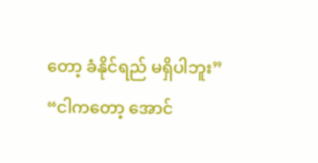တော့ ခံနိုင်ရည် မရှိပါဘူး”
“ငါကတော့ အောင်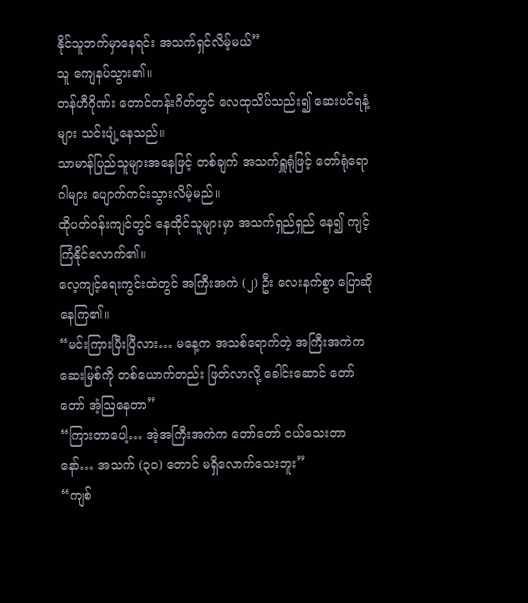နိုင်သူဘက်မှာနေရင်း အသက်ရှင်လိမ့်မယ်”
သူ ကျေနပ်သွား၏။
တန်ဟီဂိုဏ်း တောင်တန်းဂိတ်တွင် လေထုသိပ်သည်း၍ ဆေးပင်ရနံ့များ သင်းပျံ့နေသည်။
သာမာန်ပြည်သူများအနေဖြင့် တစ်ချက် အသက်ရှူရုံဖြင့် တော်ရုံရောဂါများ ပျောက်ကင်းသွားလိမ့်မည်။
ထိုပတ်ဝန်းကျင်တွင် နေထိုင်သူများမှာ အသက်ရှည်ရှည် နေ၍ ကျင့်ကြံနိုင်လောက်၏။
လေ့ကျင့်ရေးကွင်းထဲတွင် အကြီးအကဲ (၂) ဦး လေးနက်စွာ ပြောဆိုနေကြ၏။
“မင်းကြားပြီးပြီလား… မနေ့က အသစ်ရောက်တဲ့ အကြီးအကဲက ဆေးမြစ်ကို တစ်ယောက်တည်း ဖြတ်လာလို့ ခေါင်းဆောင် တော်တော် အံ့ဩနေတာ”
“ကြားတာပေါ့… အဲ့အကြီးအကဲက တော်တော် ငယ်သေးတာနော်… အသက် (၃၀) တောင် မရှိလောက်သေးဘူး”
“ကျစ်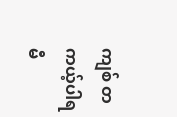ကျစ် တကယ့်ပါရမီ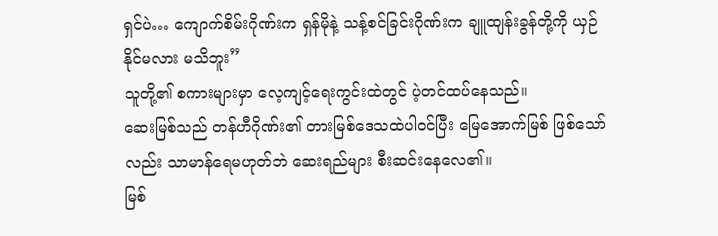ရှင်ပဲ… ကျောက်စိမ်းဂိုဏ်းက ရှန်မိုနဲ့ သန့်စင်ခြင်းဂိုဏ်းက ချူထျန်းခွန်တို့ကို ယှဉ်နိုင်မလား မသိဘူး”
သူတို့၏ စကားများမှာ လေ့ကျင့်ရေးကွင်းထဲတွင် ပဲ့တင်ထပ်နေသည်။
ဆေးမြစ်သည် တန်ဟီဂိုဏ်း၏ တားမြစ်ဒေသထဲပါဝင်ပြီး မြေအောက်မြစ် ဖြစ်သော်လည်း သာမာန်ရေမဟုတ်ဘဲ ဆေးရည်များ စီးဆင်းနေလေ၏။
မြစ်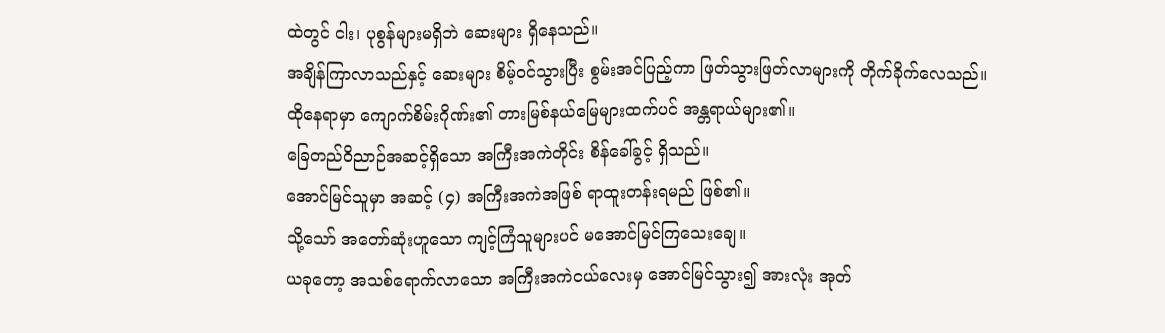ထဲတွင် ငါး၊ ပုစွန်များမရှိဘဲ ဆေးများ ရှိနေသည်။
အချိန်ကြာလာသည်နှင့် ဆေးများ စိမ့်ဝင်သွားပြီး စွမ်းအင်ပြည့်ကာ ဖြတ်သွားဖြတ်လာများကို တိုက်ခိုက်လေသည်။
ထိုနေရာမှာ ကျောက်စိမ်းဂိုဏ်း၏ တားမြစ်နယ်မြေများထက်ပင် အန္တရာယ်များ၏။
ခြေတည်ဝိညာဉ်အဆင့်ရှိသော အကြီးအကဲတိုင်း စိန်ခေါ်ခွင့် ရှိသည်။
အောင်မြင်သူမှာ အဆင့် (၄) အကြီးအကဲအဖြစ် ရာထူးတန်းရမည် ဖြစ်၏။
သို့သော် အတော်ဆုံးဟူသော ကျင့်ကြံသူများပင် မအောင်မြင်ကြသေးချေ။
ယခုတော့ အသစ်ရောက်လာသော အကြီးအကဲငယ်လေးမှ အောင်မြင်သွား၍ အားလုံး အုတ်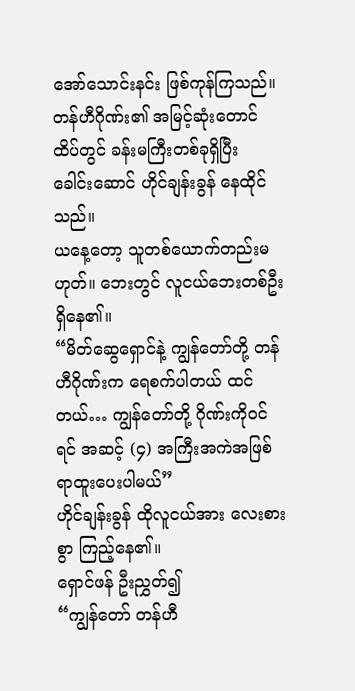အော်သောင်းနင်း ဖြစ်ကုန်ကြသည်။
တန်ဟီဂိုဏ်း၏ အမြင့်ဆုံးတောင်ထိပ်တွင် ခန်းမကြီးတစ်ခုရှိပြီး ခေါင်းဆောင် ဟိုင်ချန်းခွန် နေထိုင်သည်။
ယနေ့တော့ သူတစ်ယောက်တည်းမဟုတ်။ ဘေးတွင် လူငယ်ဘေးတစ်ဦး ရှိနေ၏။
“မိတ်ဆွေရှောင်နဲ့ ကျွန်တော်တို့ တန်ဟီဂိုဏ်းက ရေစက်ပါတယ် ထင်တယ်… ကျွန်တော်တို့ ဂိုဏ်းကိုဝင်ရင် အဆင့် (၄) အကြီးအကဲအဖြစ် ရာထူးပေးပါမယ်”
ဟိုင်ချန်းခွန် ထိုလူငယ်အား လေးစားစွာ ကြည့်နေ၏။
ရှောင်ဖန် ဦးညွှတ်၍
“ကျွန်တော် တန်ဟီ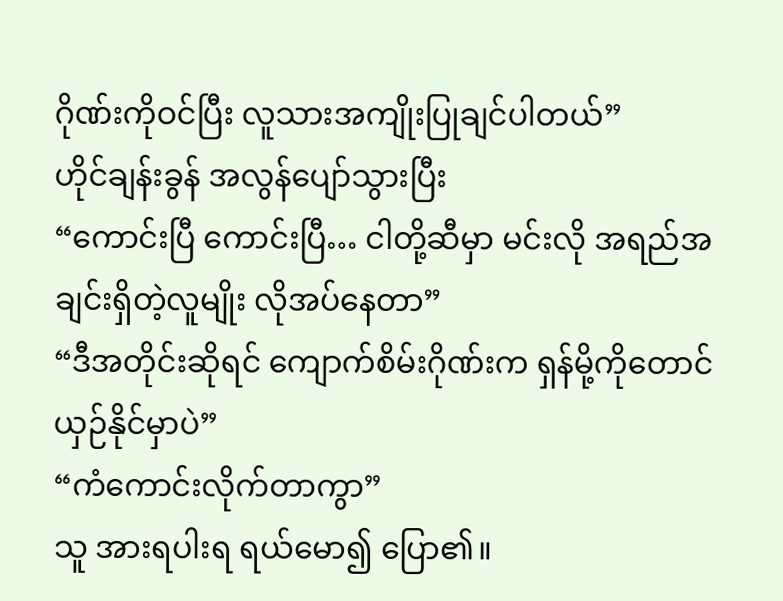ဂိုဏ်းကိုဝင်ပြီး လူသားအကျိုးပြုချင်ပါတယ်”
ဟိုင်ချန်းခွန် အလွန်ပျော်သွားပြီး
“ကောင်းပြီ ကောင်းပြီ… ငါတို့ဆီမှာ မင်းလို အရည်အချင်းရှိတဲ့လူမျိုး လိုအပ်နေတာ”
“ဒီအတိုင်းဆိုရင် ကျောက်စိမ်းဂိုဏ်းက ရှန်မို့ကိုတောင် ယှဉ်နိုင်မှာပဲ”
“ကံကောင်းလိုက်တာကွာ”
သူ အားရပါးရ ရယ်မော၍ ပြော၏။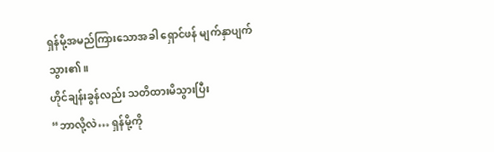ရှန်မို့အမည်ကြားသောအခါ ရှောင်ဖန် မျက်နှာပျက်သွား၏။
ဟိုင်ချန်းခွန်လည်း သတိထားမိသွားပြီး
“ဘာလို့လဲ… ရှန်မို့ကို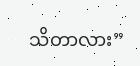သိတာလား”